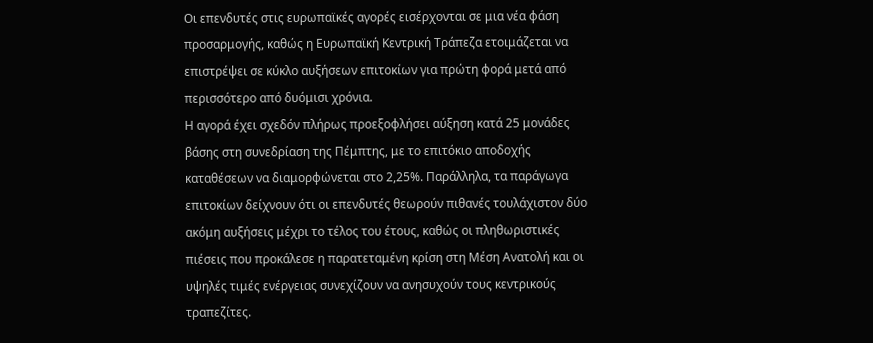Οι επενδυτές στις ευρωπαϊκές αγορές εισέρχονται σε μια νέα φάση προσαρμογής, καθώς η Ευρωπαϊκή Κεντρική Τράπεζα ετοιμάζεται να επιστρέψει σε κύκλο αυξήσεων επιτοκίων για πρώτη φορά μετά από περισσότερο από δυόμισι χρόνια.
Η αγορά έχει σχεδόν πλήρως προεξοφλήσει αύξηση κατά 25 μονάδες βάσης στη συνεδρίαση της Πέμπτης, με το επιτόκιο αποδοχής καταθέσεων να διαμορφώνεται στο 2,25%. Παράλληλα, τα παράγωγα επιτοκίων δείχνουν ότι οι επενδυτές θεωρούν πιθανές τουλάχιστον δύο ακόμη αυξήσεις μέχρι το τέλος του έτους, καθώς οι πληθωριστικές πιέσεις που προκάλεσε η παρατεταμένη κρίση στη Μέση Ανατολή και οι υψηλές τιμές ενέργειας συνεχίζουν να ανησυχούν τους κεντρικούς τραπεζίτες.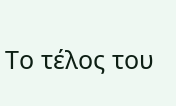Το τέλος του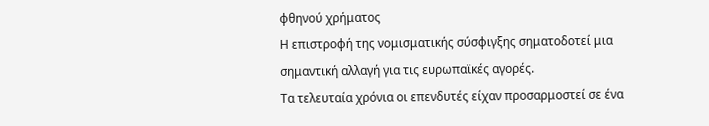φθηνού χρήματος
Η επιστροφή της νομισματικής σύσφιγξης σηματοδοτεί μια σημαντική αλλαγή για τις ευρωπαϊκές αγορές.
Τα τελευταία χρόνια οι επενδυτές είχαν προσαρμοστεί σε ένα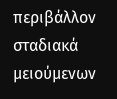περιβάλλον σταδιακά μειούμενων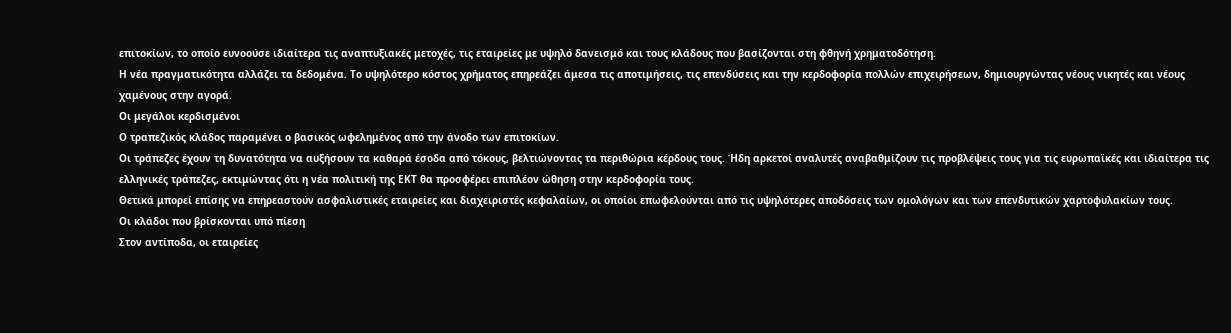επιτοκίων, το οποίο ευνοούσε ιδιαίτερα τις αναπτυξιακές μετοχές, τις εταιρείες με υψηλό δανεισμό και τους κλάδους που βασίζονται στη φθηνή χρηματοδότηση.
Η νέα πραγματικότητα αλλάζει τα δεδομένα. Το υψηλότερο κόστος χρήματος επηρεάζει άμεσα τις αποτιμήσεις, τις επενδύσεις και την κερδοφορία πολλών επιχειρήσεων, δημιουργώντας νέους νικητές και νέους χαμένους στην αγορά.
Οι μεγάλοι κερδισμένοι
Ο τραπεζικός κλάδος παραμένει ο βασικός ωφελημένος από την άνοδο των επιτοκίων.
Οι τράπεζες έχουν τη δυνατότητα να αυξήσουν τα καθαρά έσοδα από τόκους, βελτιώνοντας τα περιθώρια κέρδους τους. Ήδη αρκετοί αναλυτές αναβαθμίζουν τις προβλέψεις τους για τις ευρωπαϊκές και ιδιαίτερα τις ελληνικές τράπεζες, εκτιμώντας ότι η νέα πολιτική της ΕΚΤ θα προσφέρει επιπλέον ώθηση στην κερδοφορία τους.
Θετικά μπορεί επίσης να επηρεαστούν ασφαλιστικές εταιρείες και διαχειριστές κεφαλαίων, οι οποίοι επωφελούνται από τις υψηλότερες αποδόσεις των ομολόγων και των επενδυτικών χαρτοφυλακίων τους.
Οι κλάδοι που βρίσκονται υπό πίεση
Στον αντίποδα, οι εταιρείες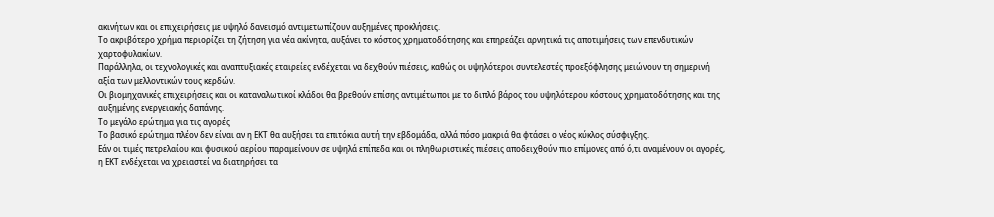ακινήτων και οι επιχειρήσεις με υψηλό δανεισμό αντιμετωπίζουν αυξημένες προκλήσεις.
Το ακριβότερο χρήμα περιορίζει τη ζήτηση για νέα ακίνητα, αυξάνει το κόστος χρηματοδότησης και επηρεάζει αρνητικά τις αποτιμήσεις των επενδυτικών χαρτοφυλακίων.
Παράλληλα, οι τεχνολογικές και αναπτυξιακές εταιρείες ενδέχεται να δεχθούν πιέσεις, καθώς οι υψηλότεροι συντελεστές προεξόφλησης μειώνουν τη σημερινή αξία των μελλοντικών τους κερδών.
Οι βιομηχανικές επιχειρήσεις και οι καταναλωτικοί κλάδοι θα βρεθούν επίσης αντιμέτωποι με το διπλό βάρος του υψηλότερου κόστους χρηματοδότησης και της αυξημένης ενεργειακής δαπάνης.
Το μεγάλο ερώτημα για τις αγορές
Το βασικό ερώτημα πλέον δεν είναι αν η ΕΚΤ θα αυξήσει τα επιτόκια αυτή την εβδομάδα, αλλά πόσο μακριά θα φτάσει ο νέος κύκλος σύσφιγξης.
Εάν οι τιμές πετρελαίου και φυσικού αερίου παραμείνουν σε υψηλά επίπεδα και οι πληθωριστικές πιέσεις αποδειχθούν πιο επίμονες από ό,τι αναμένουν οι αγορές, η ΕΚΤ ενδέχεται να χρειαστεί να διατηρήσει τα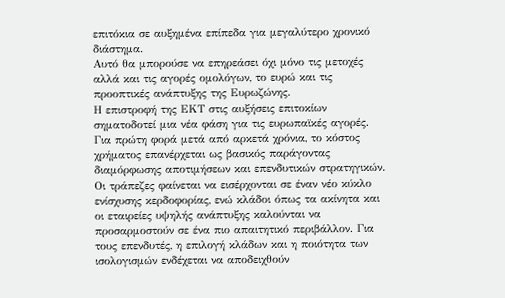επιτόκια σε αυξημένα επίπεδα για μεγαλύτερο χρονικό διάστημα.
Αυτό θα μπορούσε να επηρεάσει όχι μόνο τις μετοχές αλλά και τις αγορές ομολόγων, το ευρώ και τις προοπτικές ανάπτυξης της Ευρωζώνης.
Η επιστροφή της ΕΚΤ στις αυξήσεις επιτοκίων σηματοδοτεί μια νέα φάση για τις ευρωπαϊκές αγορές. Για πρώτη φορά μετά από αρκετά χρόνια, το κόστος χρήματος επανέρχεται ως βασικός παράγοντας διαμόρφωσης αποτιμήσεων και επενδυτικών στρατηγικών. Οι τράπεζες φαίνεται να εισέρχονται σε έναν νέο κύκλο ενίσχυσης κερδοφορίας, ενώ κλάδοι όπως τα ακίνητα και οι εταιρείες υψηλής ανάπτυξης καλούνται να προσαρμοστούν σε ένα πιο απαιτητικό περιβάλλον. Για τους επενδυτές, η επιλογή κλάδων και η ποιότητα των ισολογισμών ενδέχεται να αποδειχθούν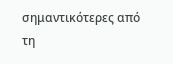σημαντικότερες από τη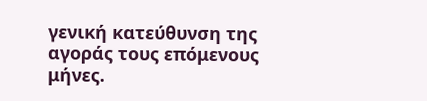γενική κατεύθυνση της αγοράς τους επόμενους μήνες.